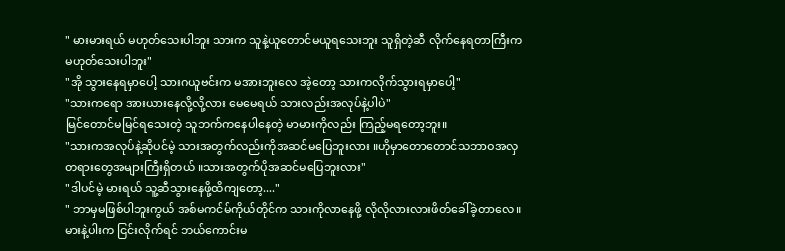" မားမားရယ် မဟုတ်သေးပါဘူး သားက သူနဲ့ယူတောင်မယူရသေးဘူး သူရှိတဲ့ဆီ လိုက်နေရတာကြီးက မဟုတ်သေးပါဘူး"
"အို သွားနေရမှာပေါ့ သားဂယူဗင်းက မအားဘူးလေ အဲ့တော့ သားကလိုက်သွားရမှာပေါ့"
"သားကရော အားယားနေလို့လို့လား မေမေရယ် သားလည်းအလုပ်နဲ့ပါပဲ"
မြင်တောင်မမြင်ရသေးတဲ့ သူဘက်ကနေပါနေတဲ့ မာမားကိုလည်း ကြည့်မရတော့ဘူး။
"သားကအလုပ်နဲ့ဆိုပင်မဲ့ သားအတွက်လည်းကိုအဆင်မပြေဘူးလား ။ဟိုမှာတောတောင်သဘာဝအလှတရားတွေအများကြီးရှိတယ် ။သားအတွက်ပိုအဆင်မပြေဘူးလား"
"ဒါပင်မဲ့ မားရယ် သူ့ဆီသွားနေဖို့ထိကျတော့...."
" ဘာမှမဖြစ်ပါဘူးကွယ် အစ်မကင်မ်ကိုယ်တိုင်က သားကိုလာနေဖို့ လိုလိုလားလားဖိတ်ခေါ်ခဲ့တာလေ။မားနဲ့ပါးက ငြင်းလိုက်ရင် ဘယ်ကောင်းမ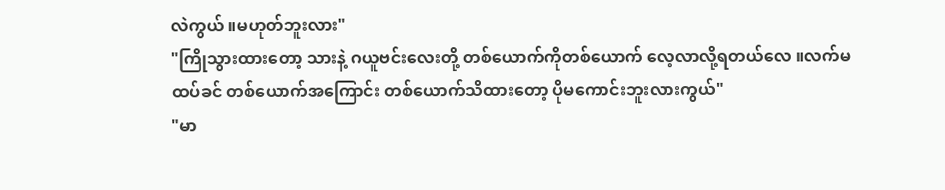လဲကွယ် ။မဟုတ်ဘူးလား"
"ကြိုသွားထားတော့ သားနဲ့ ဂယူဗင်းလေးတို့ တစ်ယောက်ကိုတစ်ယောက် လေ့လာလို့ရတယ်လေ ။လက်မထပ်ခင် တစ်ယောက်အကြောင်း တစ်ယောက်သိထားတော့ ပိုမကောင်းဘူးလားကွယ်"
"မာ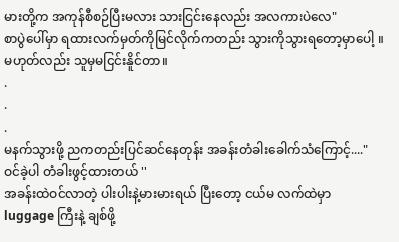မားတို့က အကုန်စီစဉ်ပြီးမလား သားငြင်းနေလည်း အလကားပဲလေ"
စာပွဲပေါ်မှာ ရထားလက်မှတ်ကိုမြင်လိုက်ကတည်း သွားကိုသွားရတော့မှာပေါ့ ။မဟုတ်လည်း သူမှမငြင်းနိူင်တာ။
.
.
.
မနက်သွားဖို့ ညကတည်းပြင်ဆင်နေတုန်း အခန်းတံခါးခေါက်သံကြောင့်...."ဝင်ခဲ့ပါ တံခါးဖွင့်ထားတယ် ''
အခန်းထဲဝင်လာတဲ့ ပါးပါးနဲ့မားမားရယ် ပြီးတော့ ငယ်မ လက်ထဲမှာ luggage ကြီးနဲ့ ချစ်ဖို့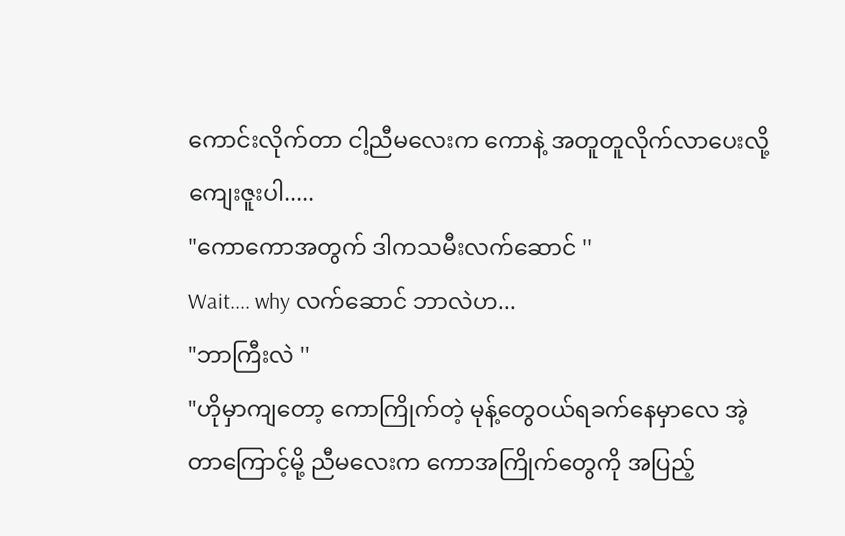ကောင်းလိုက်တာ ငါ့ညီမလေးက ကောနဲ့ အတူတူလိုက်လာပေးလို့ ကျေးဇူးပါ.....
"ကောကောအတွက် ဒါကသမီးလက်ဆောင် ''
Wait.... why လက်ဆောင် ဘာလဲဟ...
"ဘာကြီးလဲ ''
"ဟိုမှာကျတော့ ကောကြိုက်တဲ့ မုန့်တွေဝယ်ရခက်နေမှာလေ အဲ့တာကြောင့်မို့ ညီမလေးက ကောအကြိုက်တွေကို အပြည့်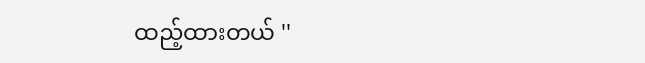ထည့်ထားတယ် ''